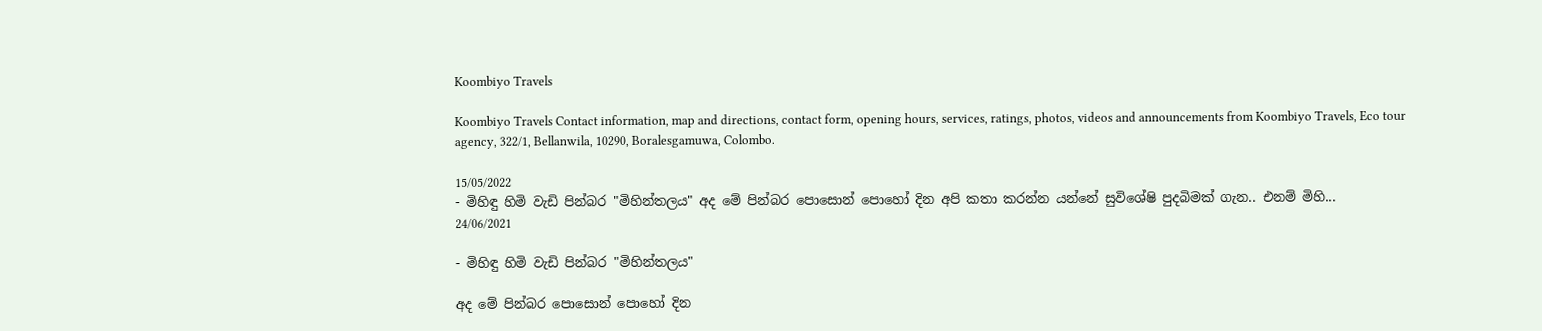Koombiyo Travels

Koombiyo Travels Contact information, map and directions, contact form, opening hours, services, ratings, photos, videos and announcements from Koombiyo Travels, Eco tour agency, 322/1, Bellanwila, 10290, Boralesgamuwa, Colombo.

15/05/2022
- මිහිඳු හිමි වැඩි පින්බර "මිහින්තලය" අද මේ පින්බර පොසොන් පොහෝ දින අපි කතා කරන්න යන්නේ සුවිශේෂි පුදබිමක් ගැන.. එනම් මිහි...
24/06/2021

- මිහිඳු හිමි වැඩි පින්බර "මිහින්තලය"

අද මේ පින්බර පොසොන් පොහෝ දින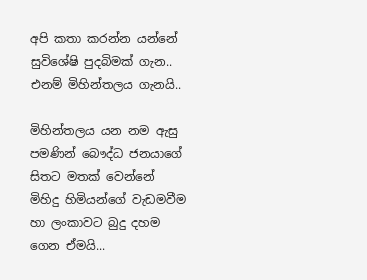අපි කතා කරන්න යන්නේ සුවිශේෂි පුදබිමක් ගැන.. එනම් මිහින්තලය ගැනයි..

මිහින්තලය යන නම ඇසු පමණින් බෞද්ධ ජනයාගේ සිතට මතක් වෙන්නේ මිහිදු හිමියන්ගේ වැඩමවීම හා ලංකාවට බුදු දහම ගෙන ඒමයි...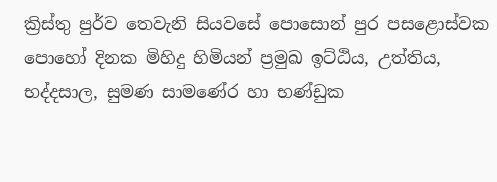ක්‍රිස්තු පුර්ව තෙවැනි සියවසේ පොසොන් පුර පසළොස්වක පොහෝ දිනක මිහිදු හිමියන් ප්‍රමුඛ ඉට්ඨිය, උත්තිය, භද්දසාල, සුමණ සාමණේර හා භණ්ඩුක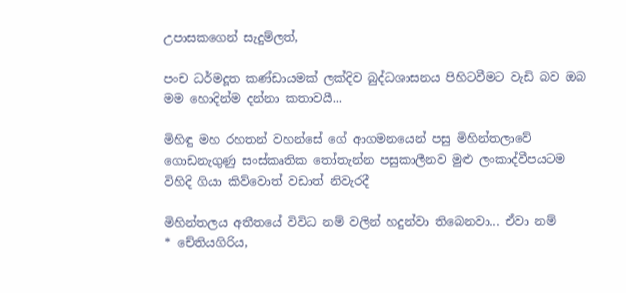උපාසකගෙන් සැදුම්ලත්,

පංච ධර්මදූත කණ්ඩායමක් ලක්දිව බුද්ධශාසනය පිහිටවීමට වැඩි බව ඔබ මම හොදින්ම දන්නා කතාවයී...

මිහිඳු මහ රහතන් වහන්සේ ගේ ආගමනයෙන් පසු මිහින්තලාවේ ගොඩනැගුණු සංස්කෘතික තෝතැන්න පසුකාලීනව මුළු ලංකාද්වීපයටම විහිදි ගියා කිව්වොත් වඩාත් නිවැරදී

මිහින්තලය අතීතයේ විවිධ නම් වලින් හදුන්වා තිබෙනවා... ඒවා නම්
* චේතියගිරිය,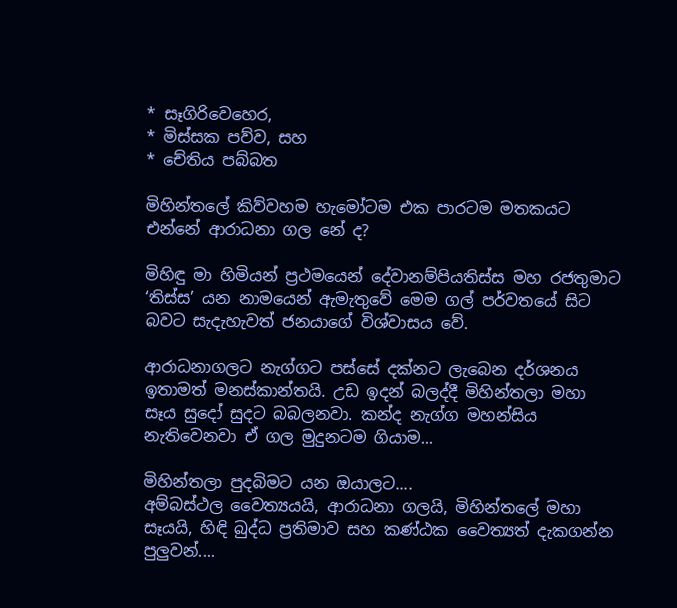* සෑගිරිවෙහෙර,
* මිස්සක පව්ව, සහ
* චේතිය පබ්බත

මිහින්තලේ කිව්වහම හැමෝටම එක පාරටම මතකයට එන්නේ ආරාධනා ගල නේ ද?

මිහිඳු මා හිමියන් ප්‍රථමයෙන් දේවානම්පියතිස්ස මහ රජතුමාට ‘තිස්ස’ යන නාමයෙන් ඇමැතුවේ මෙම ගල් පර්වතයේ සිට බවට සැදැහැවත් ජනයාගේ විශ්වාසය වේ.

ආරාධනාගලට නැග්ගට පස්සේ දක්නට ලැබෙන දර්ශනය ඉතාමත් මනස්කාන්තයි. උඩ ඉදන් බලද්දී මිහින්තලා මහා සෑය සුදෝ සුදට බබලනවා. කන්ද නැග්ග මහන්සිය නැතිවෙනවා ඒ ගල මුදුනටම ගියාම...

මිහින්තලා පුදබිමට යන ඔයාලට....
අම්බස්ථල වෛත්‍යයයි, ආරාධනා ගලයි, මිහින්තලේ මහා සෑයයි, හිඳි බුද්ධ ප්‍රතිමාව සහ කණ්ඨක වෛත්‍යත් දැකගන්න පුලුවන්....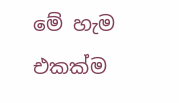මේ හැම එකක්ම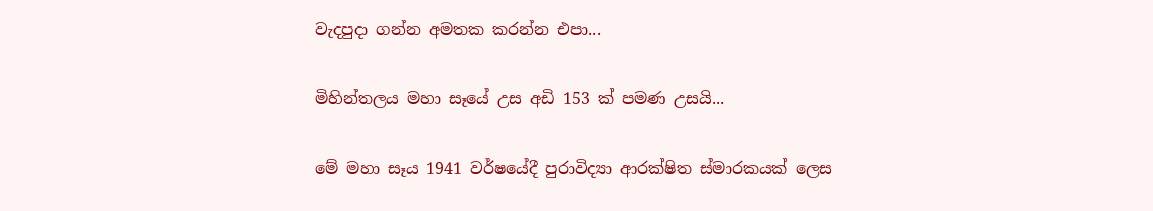වැදපුදා ගන්න අමතක කරන්න එපා...

මිහින්තලය මහා සෑයේ උස අඩි 153 ක් පමණ උසයි...

මේ මහා සෑය 1941 වර්ෂයේදී පුරාවිද්‍යා ආරක්ෂිත ස්මාරකයක් ලෙස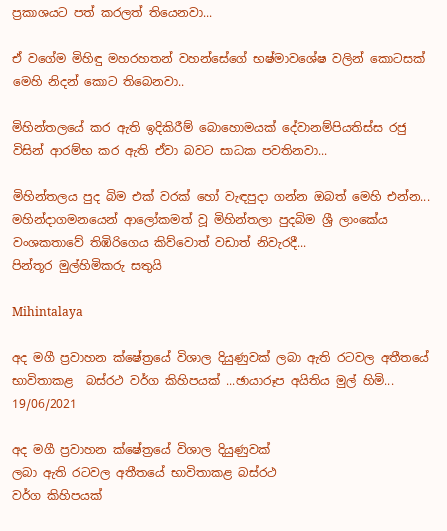ප්‍රකාශයට පත් කරලත් තියෙනවා...

ඒ වගේම මිහිඳු මහරහතන් වහන්සේගේ භෂ්මාවශේෂ වලින් කොටසක් මෙහි නිදන් කොට තිබෙනවා..

මිහින්තලයේ කර ඇති ඉදිකිරීම් බොහොමයක් දේවානම්පියතිස්ස රජු විසින් ආරම්භ කර ඇති ඒවා බවට සාධක පවතිනවා...

මිහින්තලය පුද බිම එක් වරක් හෝ වැඳපුදා ගන්න ඔබත් මෙහි එන්න...
මහින්දාගමනයෙන් ආලෝකමත් වූ මිහින්තලා පුදබිම ශ්‍රී ලාංකේය වංශකතාවේ තිඹිරිගෙය කිව්වොත් වඩාත් නිවැරදී...
පින්තූර මුල්හිමිකරු සතුයි

Mihintalaya

අද මගී ප්‍රවාහන ක්ෂේත්‍රයේ විශාල දියුණුවක් ලබා ඇති රටවල අතීතයේ භාවිතාකළ  බස්රථ වර්ග කිහිපයක් ...ඡායාරූප අයිතිය මුල් හිමි...
19/06/2021

අද මගී ප්‍රවාහන ක්ෂේත්‍රයේ විශාල දියුණුවක්
ලබා ඇති රටවල අතීතයේ භාවිතාකළ බස්රථ
වර්ග කිහිපයක්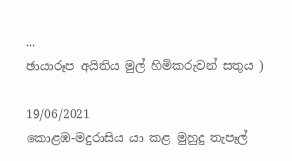...
ඡායාරූප අයිතිය මුල් හිමිකරුවන් සතුය )

19/06/2021
කොළඹ-මදුරාසිය යා කළ මුහුදු තැපෑල්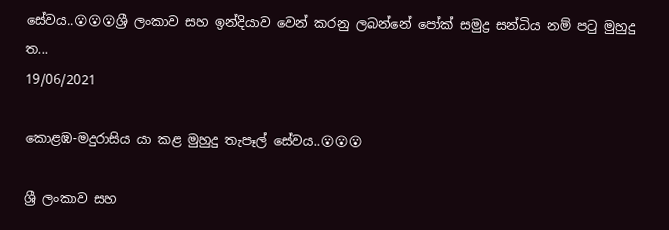සේවය..😮😮😮ශ්‍රී ලංකාව සහ ඉන්දියාව වෙන් කරනු ලබන්නේ පෝක් සමුද්‍ර සන්ධිය නම් පටු මුහුදු ත...
19/06/2021

කොළඹ-මදුරාසිය යා කළ මුහුදු තැපෑල් සේවය..😮😮😮

ශ්‍රී ලංකාව සහ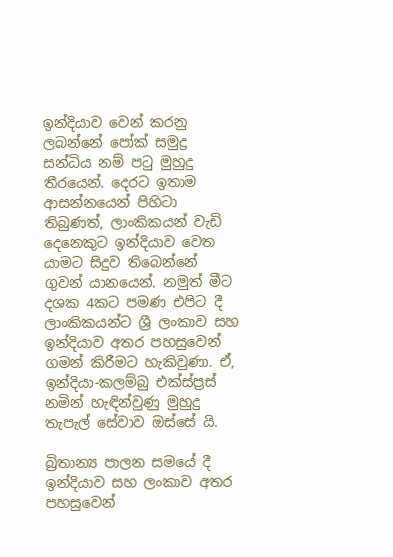ඉන්දියාව වෙන් කරනු ලබන්නේ පෝක් සමුද්‍ර සන්ධිය නම් පටු මුහුදු තීරයෙන්. දෙරට ඉතාම ආසන්නයෙන් පිහිටා තිබුණත්, ලාංකිකයන් වැඩි දෙනෙකුට ඉන්දියාව වෙත යාමට සිදුව තිබෙන්නේ ගුවන් යානයෙන්. නමුත් මීට දශක 4කට පමණ එපිට දී ලාංකිකයන්ට ශ්‍රී ලංකාව සහ ඉන්දියාව අතර පහසුවෙන් ගමන් කිරීමට හැකිවුණා. ඒ, ඉන්දියා-කලම්බු එක්ස්ප්‍රස් නමින් හැඳින්වුණු මුහුදු තැපැල් සේවාව ඔස්සේ යි.

බ්‍රිතාන්‍ය පාලන සමයේ දී ඉන්දියාව සහ ලංකාව අතර පහසුවෙන්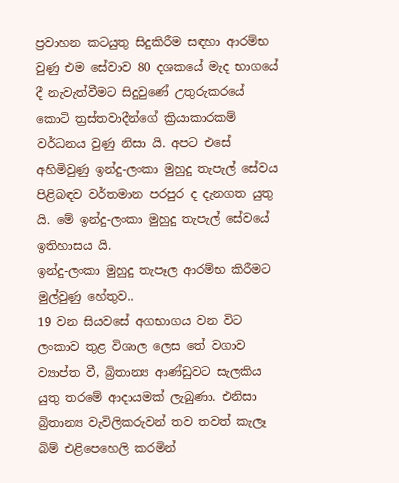ප්‍රවාහන කටයුතු සිදුකිරීම සඳහා ආරම්භ වුණු එම සේවාව 80 දශකයේ මැද භාගයේ දී නැවැත්වීමට සිදුවුණේ උතුරුකරයේ කොටි ත්‍රස්තවාදීන්ගේ ක්‍රියාකාරකම් වර්ධනය වුණු නිසා යි. අපට එසේ අහිමිවුණු ඉන්දු-ලංකා මුහුදු තැපැල් සේවය පිළිබඳව වර්තමාන පරපුර ද දැනගත යුතු යි. මේ ඉන්දු-ලංකා මුහුදු තැපැල් සේවයේ ඉතිහාසය යි.
ඉන්දු-ලංකා මුහුදු තැපෑල ආරම්භ කිරීමට මුල්වුණු හේතුව..
19 වන සියවසේ අගභාගය වන විට ලංකාව තුළ විශාල ලෙස තේ වගාව ව්‍යාප්ත වී, බ්‍රිතාන්‍ය ආණ්ඩුවට සැලකිය යුතු තරමේ ආදායමක් ලැබුණා. එනිසා බ්‍රිතාන්‍ය වැවිලිකරුවන් තව තවත් කැලෑ බිම් එළිපෙහෙලි කරමින්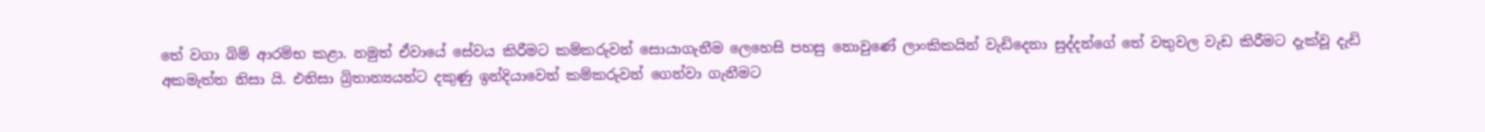තේ වගා බිම් ආරම්භ කළා. නමුත් ඒවායේ සේවය කිරීමට කම්කරුවන් සොයාගැනීම ලෙහෙසි පහසු නොවුණේ ලාංකිකයින් වැඩිදෙනා සුද්දන්ගේ තේ වතුවල වැඩ කිරීමට දැක්වූ දැඩි අකමැත්ත නිසා යි. එනිසා බ්‍රිතාන්‍යයන්ට දකුණු ඉන්දියාවෙන් කම්කරුවන් ගෙන්වා ගැනීමට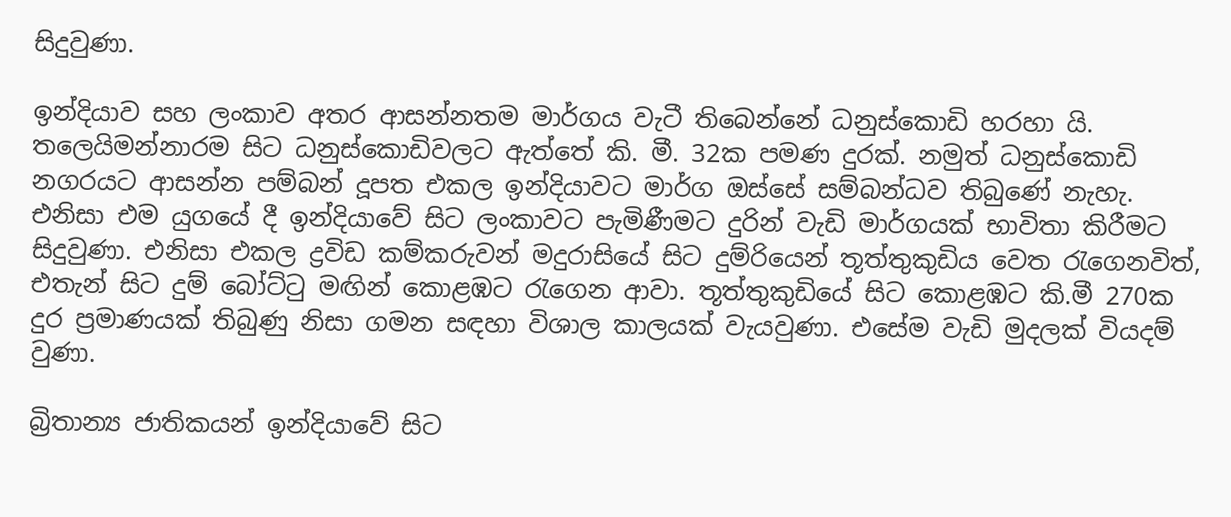සිදුවුණා.

ඉන්දියාව සහ ලංකාව අතර ආසන්නතම මාර්ගය වැටී තිබෙන්නේ ධනුස්කොඩි හරහා යි. තලෙයිමන්නාරම සිට ධනුස්කොඩිවලට ඇත්තේ කි. මී. 32ක පමණ දුරක්. නමුත් ධනුස්කොඩි නගරයට ආසන්න පම්බන් දූපත එකල ඉන්දියාවට මාර්ග ඔස්සේ සම්බන්ධව තිබුණේ නැහැ. එනිසා එම යුගයේ දී ඉන්දියාවේ සිට ලංකාවට පැමිණීමට දුරින් වැඩි මාර්ගයක් භාවිතා කිරීමට සිදුවුණා. එනිසා එකල ද්‍රවිඩ කම්කරුවන් මදුරාසියේ සිට දුම්රියෙන් තූත්තුකුඩිය වෙත රැගෙනවිත්, එතැන් සිට දුම් බෝට්ටු මඟින් කොළඹට රැගෙන ආවා. තූත්තුකුඩියේ සිට කොළඹට කි.මී 270ක දුර ප්‍රමාණයක් තිබුණු නිසා ගමන සඳහා විශාල කාලයක් වැයවුණා. එසේම වැඩි මුදලක් වියදම් වුණා.

බ්‍රිතාන්‍ය ජාතිකයන් ඉන්දියාවේ සිට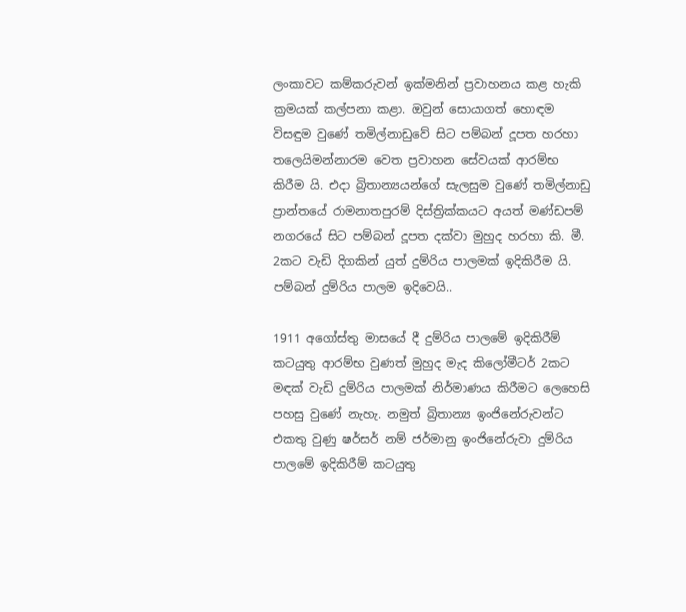ලංකාවට කම්කරුවන් ඉක්මනින් ප්‍රවාහනය කළ හැකි ක්‍රමයක් කල්පනා කළා. ඔවුන් සොයාගත් හොඳම විසඳුම වුණේ තමිල්නාඩුවේ සිට පම්බන් දූපත හරහා තලෙයිමන්නාරම වෙත ප්‍රවාහන සේවයක් ආරම්භ කිරීම යි. එදා බ්‍රිතාන්‍යයන්ගේ සැලසුම වුණේ තමිල්නාඩු ප්‍රාන්තයේ රාමනාතපුරම් දිස්ත්‍රික්කයට අයත් මණ්ඩපම් නගරයේ සිට පම්බන් දූපත දක්වා මුහුද හරහා කි. මී. 2කට වැඩි දිගකින් යුත් දුම්රිය පාලමක් ඉදිකිරීම යි. පම්බන් දුම්රිය පාලම ඉදිවෙයි..

1911 අගෝස්තු මාසයේ දී දුම්රිය පාලමේ ඉදිකිරීම් කටයුතු ආරම්භ වුණත් මුහුද මැද කිලෝමීටර් 2කට මඳක් වැඩි දුම්රිය පාලමක් නිර්මාණය කිරීමට ලෙහෙසි පහසු වුණේ නැහැ. නමුත් බ්‍රිතාන්‍ය ඉංජිනේරුවන්ට එකතු වුණු ෂර්සර් නම් ජර්මානු ඉංජිනේරුවා දුම්රිය පාලමේ ඉදිකිරීම් කටයුතු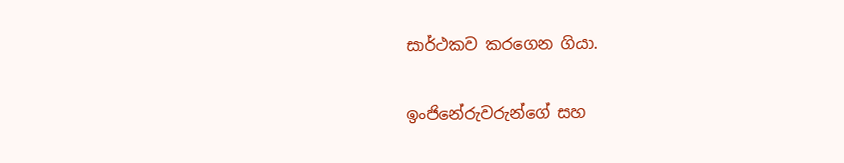සාර්ථකව කරගෙන ගියා.

ඉංජිනේරුවරුන්ගේ සහ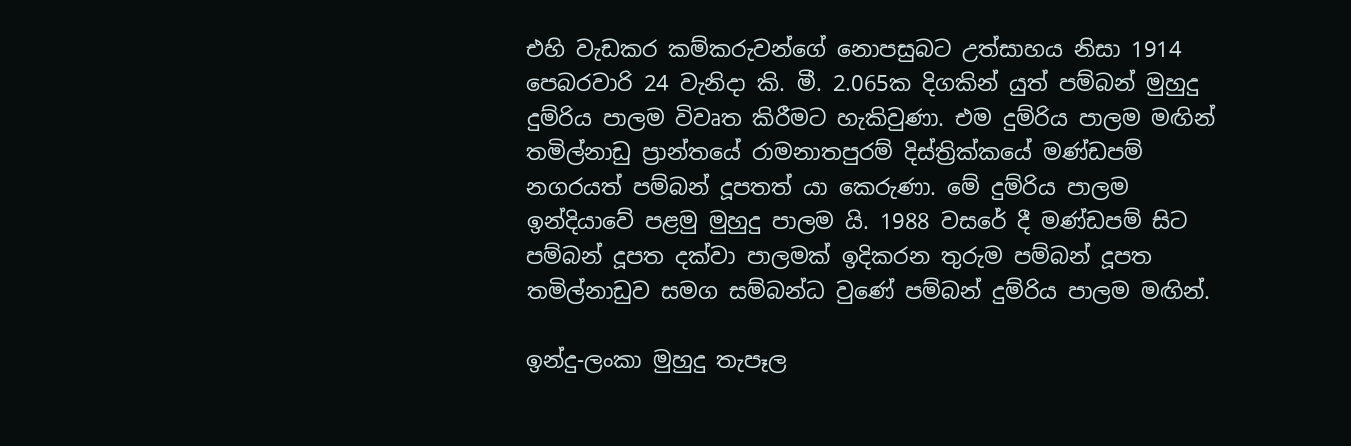එහි වැඩකර කම්කරුවන්ගේ නොපසුබට උත්සාහය නිසා 1914 පෙබරවාරි 24 වැනිදා කි. මී. 2.065ක දිගකින් යුත් පම්බන් මුහුදු දුම්රිය පාලම විවෘත කිරීමට හැකිවුණා. එම දුම්රිය පාලම මඟින් තමිල්නාඩු ප්‍රාන්තයේ රාමනාතපුරම් දිස්ත්‍රික්කයේ මණ්ඩපම් නගරයත් පම්බන් දූපතත් යා කෙරුණා. මේ දුම්රිය පාලම ඉන්දියාවේ පළමු මුහුදු පාලම යි. 1988 වසරේ දී මණ්ඩපම් සිට පම්බන් දූපත දක්වා පාලමක් ඉදිකරන තුරුම පම්බන් දූපත තමිල්නාඩුව සමග සම්බන්ධ වුණේ පම්බන් දුම්රිය පාලම මඟින්.

ඉන්දු-ලංකා මුහුදු තැපෑල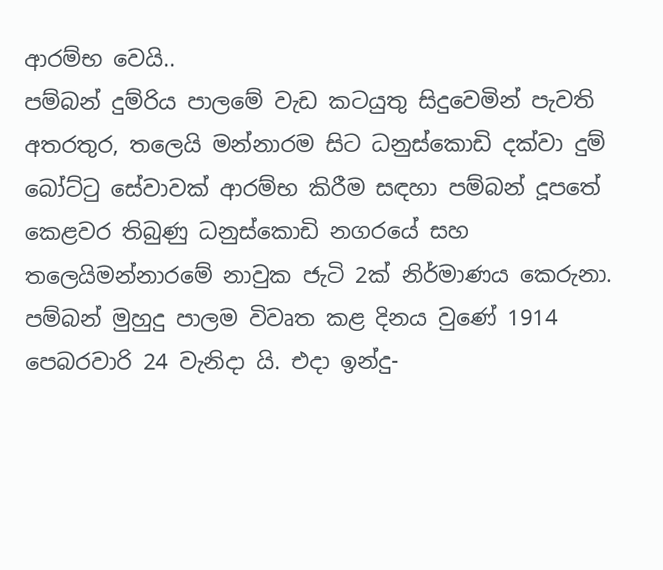ආරම්භ වෙයි..
පම්බන් දුම්රිය පාලමේ වැඩ කටයුතු සිදුවෙමින් පැවති අතරතුර, තලෙයි මන්නාරම සිට ධනුස්කොඩි දක්වා දුම් බෝට්ටු සේවාවක් ආරම්භ කිරීම සඳහා පම්බන් දූපතේ කෙළවර තිබුණු ධනුස්කොඩි නගරයේ සහ තලෙයිමන්නාරමේ නාවුක ජැටි 2ක් නිර්මාණය කෙරුනා. පම්බන් මුහුදු පාලම විවෘත කළ දිනය වුණේ 1914 පෙබරවාරි 24 වැනිදා යි. එදා ඉන්දු-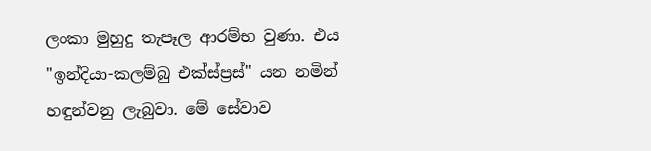ලංකා මුහුදු තැපෑල ආරම්භ වුණා. එය "ඉන්දියා-කලම්බු එක්ස්ප්‍රස්" යන නමින් හඳුන්වනු ලැබුවා. මේ සේවාව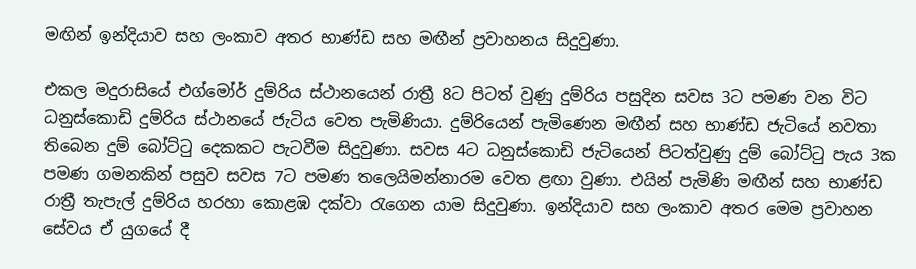මඟින් ඉන්දියාව සහ ලංකාව අතර භාණ්ඩ සහ මඟීන් ප්‍රවාහනය සිදුවුණා.

එකල මදුරාසියේ එග්මෝර් දුම්රිය ස්ථානයෙන් රාත්‍රී 8ට පිටත් වුණු දුම්රිය පසුදින සවස 3ට පමණ වන විට ධනුස්කොඩි දුම්රිය ස්ථානයේ ජැටිය වෙත පැමිණියා. දුම්රියෙන් පැමිණෙන මඟීන් සහ භාණ්ඩ ජැටියේ නවතා තිබෙන දුම් බෝට්ටු දෙකකට පැටවීම සිදුවුණා. සවස 4ට ධනුස්කොඩි ජැටියෙන් පිටත්වුණු දුම් බෝට්ටු පැය 3ක පමණ ගමනකින් පසුව සවස 7ට පමණ තලෙයිමන්නාරම වෙත ළඟා වුණා. එයින් පැමිණි මඟීන් සහ භාණ්ඩ රාත්‍රී තැපැල් දුම්රිය හරහා කොළඹ දක්වා රැගෙන යාම සිදුවුණා. ඉන්දියාව සහ ලංකාව අතර මෙම ප්‍රවාහන සේවය ඒ යුගයේ දී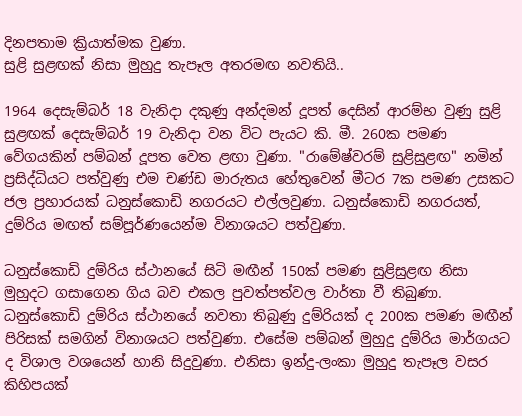දිනපතාම ක්‍රියාත්මක වුණා.
සුළි සුළඟක් නිසා මුහුදු තැපෑල අතරමඟ නවතියි..

1964 දෙසැම්බර් 18 වැනිදා දකුණු අන්දමන් දූපත් දෙසින් ආරම්භ වුණු සුළි සුළඟක් දෙසැම්බර් 19 වැනිදා වන විට පැයට කි. මී. 260ක පමණ වේගයකින් පම්බන් දූපත වෙත ළඟා වුණා. "රාමේෂ්වරම් සුළිසුළඟ" නමින් ප්‍රසිද්ධියට පත්වුණු එම චණ්ඩ මාරුතය හේතුවෙන් මීටර 7ක පමණ උසකට ජල ප්‍රහාරයක් ධනුස්කොඩි නගරයට එල්ලවුණා. ධනුස්කොඩි නගරයත්, දුම්රිය මඟත් සම්පූර්ණයෙන්ම විනාශයට පත්වුණා.

ධනුස්කොඩි දුම්රිය ස්ථානයේ සිටි මඟීන් 150ක් පමණ සුළිසුළඟ නිසා මුහුදට ගසාගෙන ගිය බව එකල පුවත්පත්වල වාර්තා වී තිබුණා. ධනුස්කොඩි දුම්රිය ස්ථානයේ නවතා තිබුණු දුම්රියක් ද 200ක පමණ මඟීන් පිරිසක් සමගින් විනාශයට පත්වුණා. එසේම පම්බන් මුහුදු දුම්රිය මාර්ගයට ද විශාල වශයෙන් හානි සිදුවුණා. එනිසා ඉන්දු-ලංකා මුහුදු තැපෑල වසර කිහිපයක්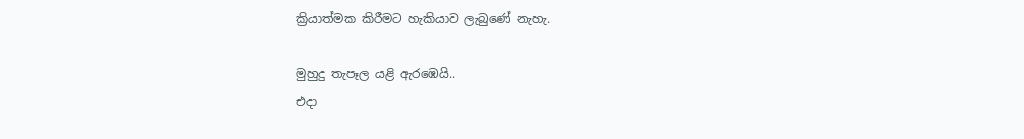ක්‍රියාත්මක කිරීමට හැකියාව ලැබුණේ නැහැ.

මුහුදු තැපෑල යළි ඇරඹෙයි..
එදා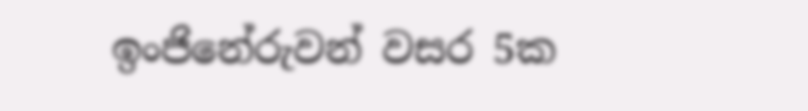ඉංජිනේරුවන් වසර 5ක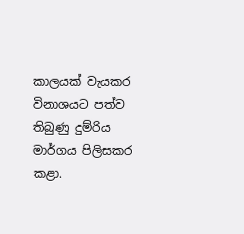කාලයක් වැයකර විනාශයට පත්ව තිබුණු දුම්රිය මාර්ගය පිලිසකර කළා.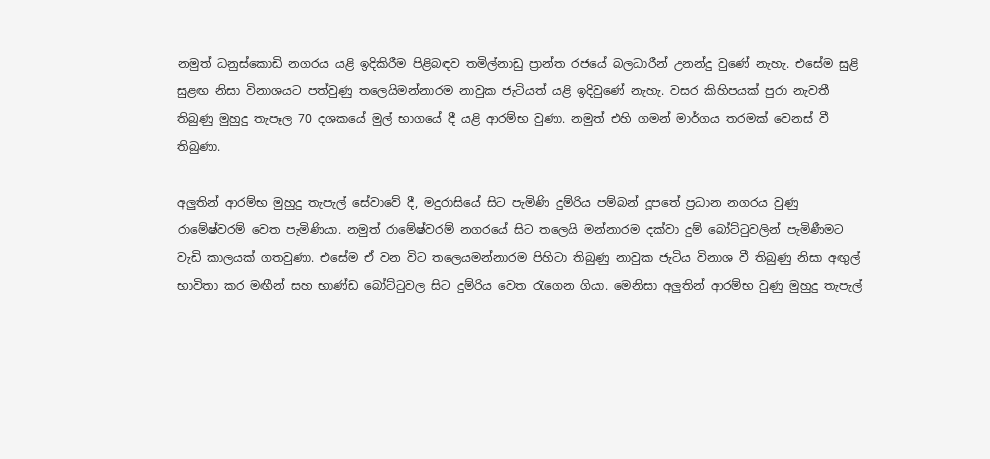නමුත් ධනුස්කොඩි නගරය යළි ඉදිකිරීම පිළිබඳව තමිල්නාඩු ප්‍රාන්ත රජයේ බලධාරීන් උනන්දු වුණේ නැහැ. එසේම සුළි සුළඟ නිසා විනාශයට පත්වුණු තලෙයිමන්නාරම නාවුක ජැටියත් යළි ඉදිවුණේ නැහැ. වසර කිහිපයක් පුරා නැවතී තිබුණු මුහුදු තැපෑල 70 දශකයේ මුල් භාගයේ දී යළි ආරම්භ වුණා. නමුත් එහි ගමන් මාර්ගය තරමක් වෙනස් වී තිබුණා.

අලුතින් ආරම්භ මුහුදු තැපැල් සේවාවේ දී, මදුරාසියේ සිට පැමිණි දුම්රිය පම්බන් දූපතේ ප්‍රධාන නගරය වුණු රාමේෂ්වරම් වෙත පැමිණියා. නමුත් රාමේෂ්වරම් නගරයේ සිට තලෙයි මන්නාරම දක්වා දුම් බෝට්ටුවලින් පැමිණීමට වැඩි කාලයක් ගතවුණා. එසේම ඒ වන විට තලෙයමන්නාරම පිහිටා තිබුණු නාවුක ජැටිය විනාශ වී තිබුණු නිසා අඟුල් භාවිතා කර මඟීන් සහ භාණ්ඩ බෝට්ටුවල සිට දුම්රිය වෙත රැගෙන ගියා. මෙනිසා අලුතින් ආරම්භ වුණු මුහුදු තැපැල්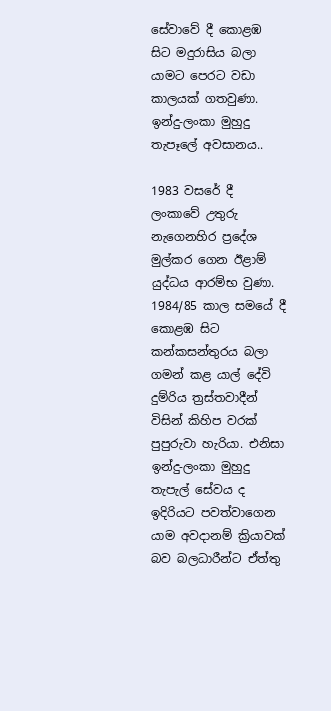සේවාවේ දී කොළඹ සිට මදුරාසිය බලා යාමට පෙරට වඩා කාලයක් ගතවුණා.
ඉන්දු-ලංකා මුහුදු තැපෑලේ අවසානය..

1983 වසරේ දී ලංකාවේ උතුරු නැගෙනහිර ප්‍රදේශ මුල්කර ගෙන ඊළාම් යුද්ධය ආරම්භ වුණා. 1984/85 කාල සමයේ දී කොළඹ සිට කන්කසන්තුරය බලා ගමන් කළ යාල් දේවි දුම්රිය ත්‍රස්තවාදීන් විසින් කිහිප වරක් පුපුරුවා හැරියා. එනිසා ඉන්දු-ලංකා මුහුදු තැපැල් සේවය ද ඉදිරියට පවත්වාගෙන යාම අවදානම් ක්‍රියාවක් බව බලධාරීන්ට ඒත්තු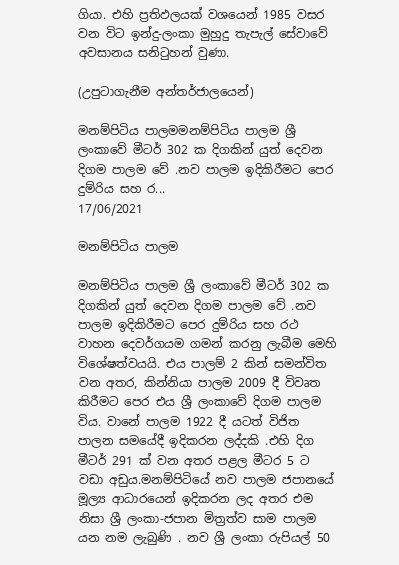ගියා. එහි ප්‍රතිඵලයක් වශයෙන් 1985 වසර වන විට ඉන්දු-ලංකා මුහුදු තැපැල් සේවාවේ අවසානය සනිටුහන් වුණා.

(උපුටාගැනීම අන්තර්ජාලයෙන්)

මනම්පිටිය පාලමමනම්පිටිය පාලම ශ්‍රී ලංකාවේ මීටර් 302 ක දිගකින් යුත් දෙවන දිගම පාලම වේ .නව පාලම ඉදිකිරීමට පෙර දුම්රිය සහ ර...
17/06/2021

මනම්පිටිය පාලම

මනම්පිටිය පාලම ශ්‍රී ලංකාවේ මීටර් 302 ක දිගකින් යුත් දෙවන දිගම පාලම වේ .නව පාලම ඉදිකිරීමට පෙර දුම්රිය සහ රථ වාහන දෙවර්ගයම ගමන් කරනු ලැබීම මෙහි විශේෂත්වයයි. එය පාලම් 2 කින් සමන්විත වන අතර, කින්නියා පාලම 2009 දී විවෘත කිරීමට පෙර එය ශ්‍රී ලංකාවේ දිගම පාලම විය. වානේ පාලම 1922 දී යටත් විජිත පාලන සමයේදී ඉදිකරන ලද්දකි .එහි දිග මීටර් 291 ක් වන අතර පළල මීටර 5 ට වඩා අඩුය.මනම්පිටියේ නව පාලම ජපානයේ මූල්‍ය ආධාරයෙන් ඉදිකරන ලද අතර එම නිසා ශ්‍රී ලංකා-ජපාන මිත්‍රත්ව සාම පාලම යන නම ලැබුණි . නව ශ්‍රී ලංකා රුපියල් 50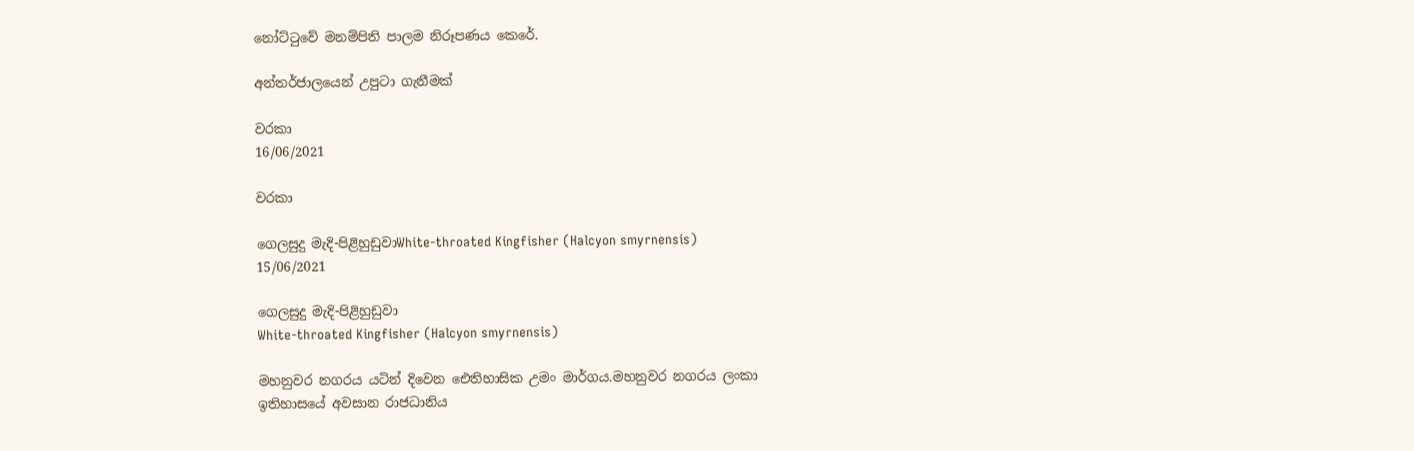නෝට්ටුවේ මනම්පිති පාලම නිරූපණය කෙරේ.

අන්තර්ජාලයෙන් උපුටා ගැනීමක්

වරකා
16/06/2021

වරකා

ගෙලසුදු මැදි-පිළිහුඩුවාWhite-throated Kingfisher (Halcyon smyrnensis)
15/06/2021

ගෙලසුදු මැදි-පිළිහුඩුවා
White-throated Kingfisher (Halcyon smyrnensis)

මහනුවර නගරය යටින් දිවෙන ඓතිහාසික උමං මාර්ගය.මහනුවර නගරය ලංකා ඉතිහාසයේ අවසාන රාජධානිය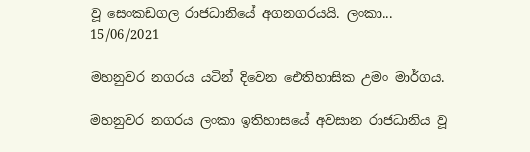වූ සෙංකඩගල රාජධානියේ අගනගරයයි. ලංකා...
15/06/2021

මහනුවර නගරය යටින් දිවෙන ඓතිහාසික උමං මාර්ගය.

මහනුවර නගරය ලංකා ඉතිහාසයේ අවසාන රාජධානිය වූ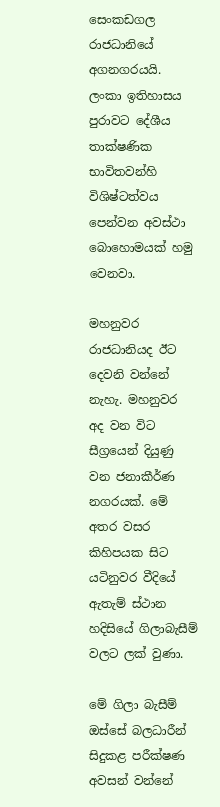සෙංකඩගල රාජධානියේ අගනගරයයි. ලංකා ඉතිහාසය පුරාවට දේශීය තාක්ෂණික භාවිතවන්හි විශිෂ්ටත්වය පෙන්වන අවස්ථා බොහොමයක් හමු වෙනවා.

මහනුවර රාජධානියද ඊට දෙවනි වන්නේ නැහැ. මහනුවර අද වන විට සීග්‍රයෙන් දියුණු වන ජනාකීර්ණ නගරයක්. මේ අතර වසර කිහිපයක සිට යටිනුවර වීදියේ ඇතැම් ස්ථාන හදිසියේ ගිලාබැසීම් වලට ලක් වුණා.

මේ ගිලා බැසීම් ඔස්සේ බලධාරීන් සිදුකළ පරීක්ෂණ අවසන් වන්නේ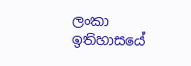ලංකා ඉතිහාසයේ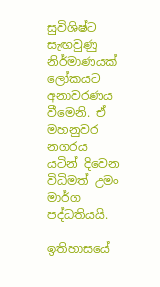සුවිශිෂ්ට සැඟවුණු නිර්මාණයක් ලෝකයට අනාවරණය වීමෙනි. ඒ මහනුවර නගරය යටින් දිවෙන විධිමත් උමං මාර්ග පද්ධතියයි.

ඉතිහාසයේ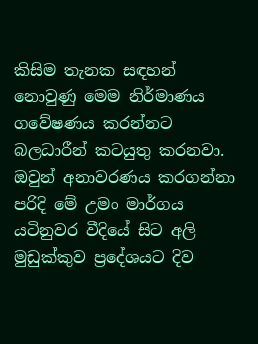කිසිම තැනක සඳහන් නොවුණු මෙම නිර්මාණය ගවේෂණය කරන්නට බලධාරීන් කටයුතු කරනවා. ඔවුන් අනාවරණය කරගන්නා පරිදි මේ උමං මාර්ගය යටිනුවර වීදියේ සිට අලි මුඩුක්කුව ප්‍රදේශයට දිව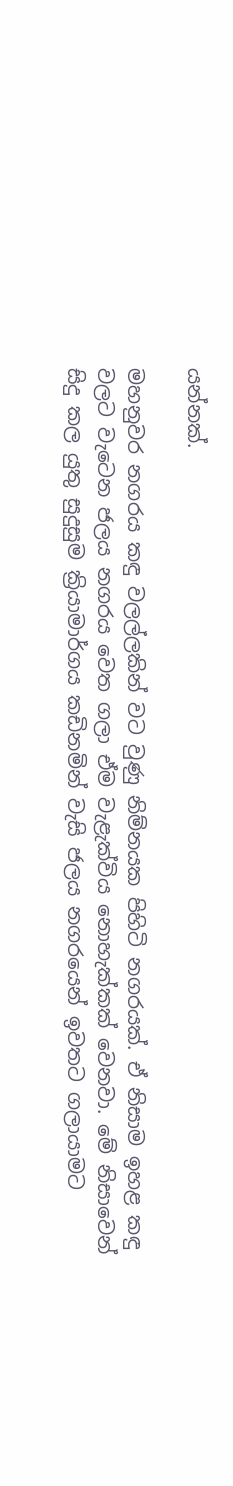යන්නක්.

මහනුවර නගරය කඳු වලල්ලකින් වට වුණු නිම්නයක පිහිටි නගරයක්. ඒ නිසාම ඉහළ කඳු වලට වැටෙන ජලය නගරය වෙත ගලා ඒම වැළැක්විය නොහැක්කක් වෙනවා. මේ නිසාවෙන් සිදු කල යුතු සුදුසුම ක්‍රියාමාර්ගය කඩිනමින් වැසි ජලය නගරයෙන් ඉවතට ගලායාමට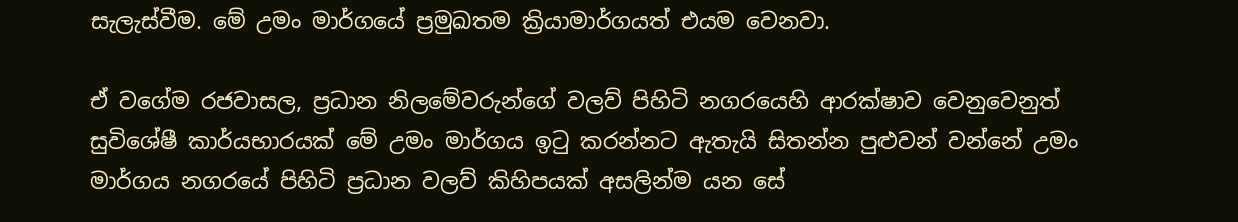සැලැස්වීම. මේ උමං මාර්ගයේ ප්‍රමුඛතම ක්‍රියාමාර්ගයත් එයම වෙනවා.

ඒ වගේම රජවාසල, ප්‍රධාන නිලමේවරුන්ගේ වලව් පිහිටි නගරයෙහි ආරක්ෂාව වෙනුවෙනුත් සුවිශේෂී කාර්යභාරයක් මේ උමං මාර්ගය ඉටු කරන්නට ඇතැයි සිතන්න පුළුවන් වන්නේ උමං මාර්ගය නගරයේ පිහිටි ප්‍රධාන වලව් කිහිපයක් අසලින්ම යන සේ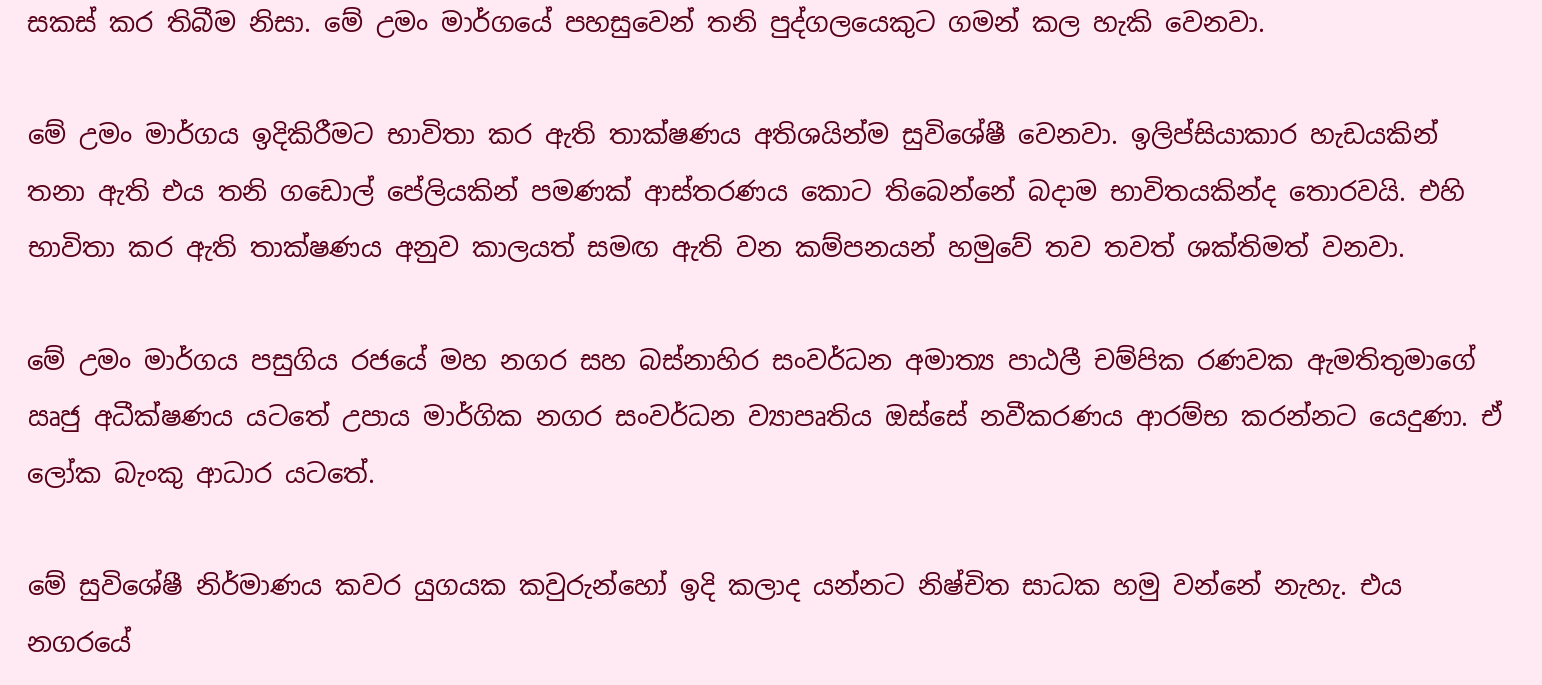සකස් කර තිබීම නිසා. මේ උමං මාර්ගයේ පහසුවෙන් තනි පුද්ගලයෙකුට ගමන් කල හැකි වෙනවා.

මේ උමං මාර්ගය ඉදිකිරීමට භාවිතා කර ඇති තාක්ෂණය අතිශයින්ම සුවිශේෂී වෙනවා. ඉලිප්සියාකාර හැඩයකින් තනා ඇති එය තනි ගඩොල් පේලියකින් පමණක් ආස්තරණය කොට තිබෙන්නේ බදාම භාවිතයකින්ද තොරවයි. එහි භාවිතා කර ඇති තාක්ෂණය අනුව කාලයත් සමඟ ඇති වන කම්පනයන් හමුවේ තව තවත් ශක්තිමත් වනවා.

මේ උමං මාර්ගය පසුගිය රජයේ මහ නගර සහ බස්නාහිර සංවර්ධන අමාත්‍ය පාඨලී චම්පික රණවක ඇමතිතුමාගේ ඍජු අධීක්ෂණය යටතේ උපාය මාර්ගික නගර සංවර්ධන ව්‍යාපෘතිය ඔස්සේ නවීකරණය ආරම්භ කරන්නට යෙදුණා. ඒ ලෝක බැංකු ආධාර යටතේ.

මේ සුවිශේෂී නිර්මාණය කවර යුගයක කවුරුන්හෝ ඉදි කලාද යන්නට නිෂ්චිත සාධක හමු වන්නේ නැහැ. එය නගරයේ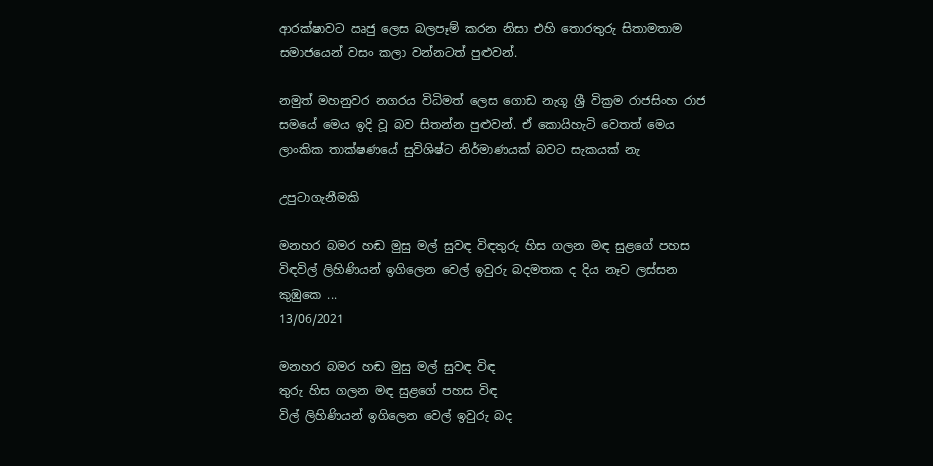ආරක්ෂාවට ඍජු ලෙස බලපෑම් කරන නිසා එහි තොරතුරු සිතාමතාම සමාජයෙන් වසං කලා වන්නටත් පුළුවන්.

නමුත් මහනුවර නගරය විධිමත් ලෙස ගොඩ නැගූ ශ්‍රී වික්‍රම රාජසිංහ රාජ සමයේ මෙය ඉදි වූ බව සිතන්න පුළුවන්. ඒ කොයිහැටි වෙතත් මෙය ලාංකික තාක්ෂණයේ සුවිශිෂ්ට නිර්මාණයක් බවට සැකයක් නැ

උපුටාගැනීමකි

මනහර බමර හඬ මුසු මල් සුවඳ විඳතුරු හිස ගලන මඳ සුළගේ පහස විඳවිල් ලිහිණියන් ඉගිලෙන වෙල් ඉවුරු බදමතක ද දිය නෑව ලස්සන කුඹුකෙ ...
13/06/2021

මනහර බමර හඬ මුසු මල් සුවඳ විඳ
තුරු හිස ගලන මඳ සුළගේ පහස විඳ
විල් ලිහිණියන් ඉගිලෙන වෙල් ඉවුරු බද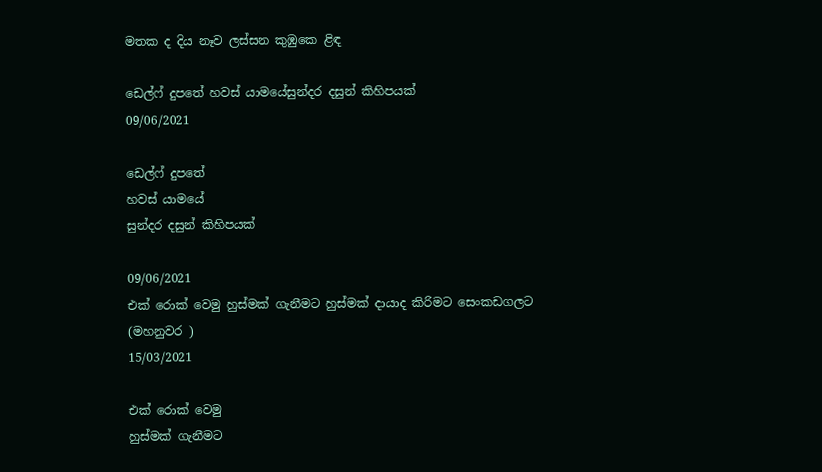මතක ද දිය නෑව ලස්සන කුඹුකෙ ළිඳ

ඩෙල්ෆ් දුපතේ හවස් යාමයේසුන්දර දසුන් කිහිපයක්
09/06/2021

ඩෙල්ෆ් දුපතේ
හවස් යාමයේ
සුන්දර දසුන් කිහිපයක්

09/06/2021
එක් රොක් වෙමු හුස්මක් ගැනීමට හුස්මක් දායාද කිරිමට සෙංකඩගලට (මහනුවර )
15/03/2021

එක් රොක් වෙමු
හුස්මක් ගැනීමට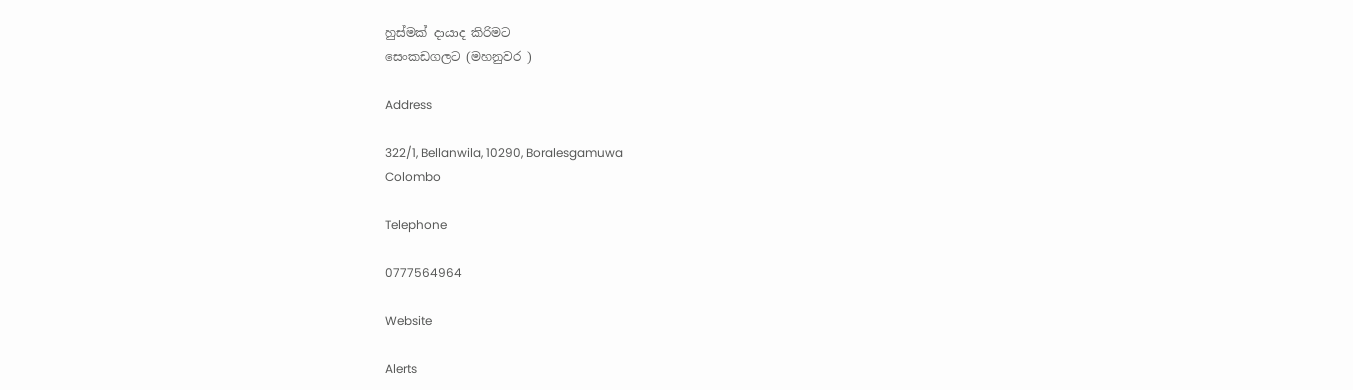හුස්මක් දායාද කිරිමට
සෙංකඩගලට (මහනුවර )

Address

322/1, Bellanwila, 10290, Boralesgamuwa
Colombo

Telephone

0777564964

Website

Alerts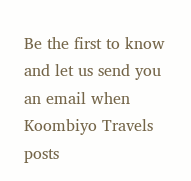Be the first to know and let us send you an email when Koombiyo Travels posts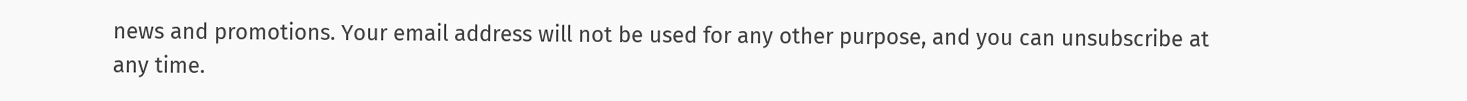news and promotions. Your email address will not be used for any other purpose, and you can unsubscribe at any time.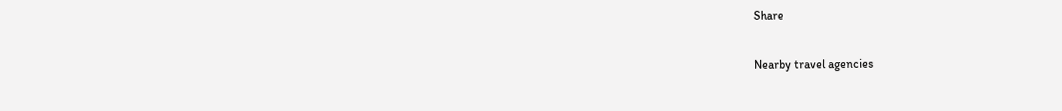Share

Nearby travel agencies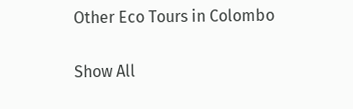Other Eco Tours in Colombo

Show All